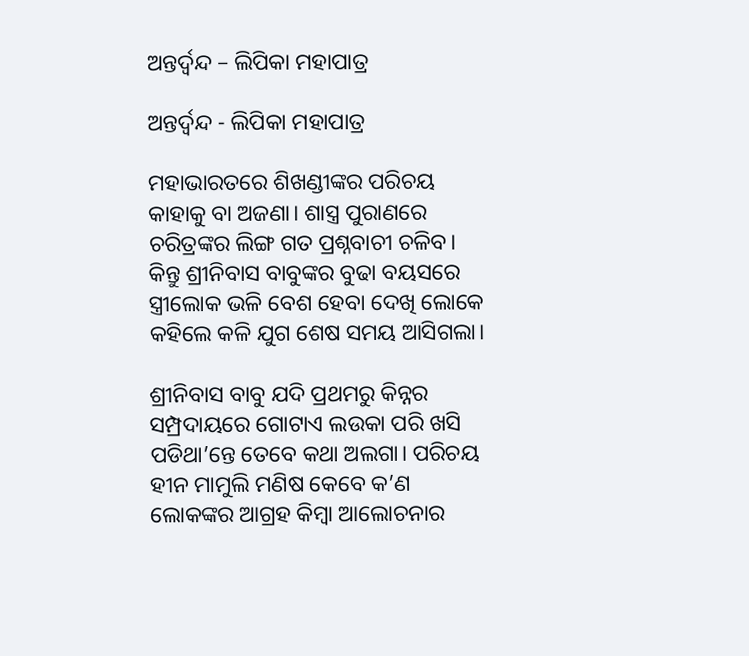ଅନ୍ତର୍ଦ୍ବନ୍ଦ – ଲିପିକା ମହାପାତ୍ର

ଅନ୍ତର୍ଦ୍ବନ୍ଦ - ଲିପିକା ମହାପାତ୍ର

ମହାଭାରତରେ ଶିଖଣ୍ଡୀଙ୍କର ପରିଚୟ କାହାକୁ ବା ଅଜଣା। ଶାସ୍ତ୍ର ପୁରାଣରେ ଚରିତ୍ରଙ୍କର ଲିଙ୍ଗ ଗତ ପ୍ରଶ୍ନବାଚୀ ଚଳିବ। କିନ୍ତୁ ଶ୍ରୀନିବାସ ବାବୁଙ୍କର ବୁଢା ବୟସରେ ସ୍ତ୍ରୀଲୋକ ଭଳି ବେଶ ହେବା ଦେଖି ଲୋକେ କହିଲେ କଳି ଯୁଗ ଶେଷ ସମୟ ଆସିଗଲା।

ଶ୍ରୀନିବାସ ବାବୁ ଯଦି ପ୍ରଥମରୁ କିନ୍ନର ସମ୍ପ୍ରଦାୟରେ ଗୋଟାଏ ଲଉକା ପରି ଖସି ପଡିଥା’ନ୍ତେ ତେବେ କଥା ଅଲଗା। ପରିଚୟ ହୀନ ମାମୁଲି ମଣିଷ କେବେ କ’ଣ ଲୋକଙ୍କର ଆଗ୍ରହ କିମ୍ବା ଆଲୋଚନାର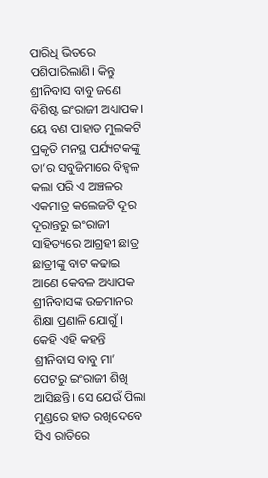ପାରିଧି ଭିତରେ ପଶିପାରିଲାଣି। କିନ୍ତୁ ଶ୍ରୀନିବାସ ବାବୁ ଜଣେ ବିଶିଷ୍ଟ ଇଂରାଜୀ ଅଧ୍ୟାପକ। ୟେ ବଣ ପାହାଡ ମୁଲକଟି ପ୍ରକୃତି ମନସ୍ଥ ପର୍ଯ୍ୟଟକଙ୍କୁ ତା’ର ସବୁଜିମାରେ ବିହ୍ଵଳ କଲା ପରି ଏ ଅଞ୍ଚଳର ଏକମାତ୍ର କଲେଜଟି ଦୂର ଦୂରାନ୍ତରୁ ଇଂରାଜୀ ସାହିତ୍ୟରେ ଆଗ୍ରହୀ ଛାତ୍ର ଛାତ୍ରୀଙ୍କୁ ବାଟ କଢାଇ ଆଣେ କେବଳ ଅଧ୍ୟାପକ ଶ୍ରୀନିବାସଙ୍କ ଉଚ୍ଚମାନର ଶିକ୍ଷା ପ୍ରଣାଳି ଯୋଗୁଁ । କେହି ଏହି କହନ୍ତି ଶ୍ରୀନିବାସ ବାବୁ ମା’ ପେଟରୁ ଇଂରାଜୀ ଶିଖି ଆସିଛନ୍ତି। ସେ ଯେଉଁ ପିଲା ମୁଣ୍ଡରେ ହାତ ରଖିଦେବେ ସିଏ ରାତିରେ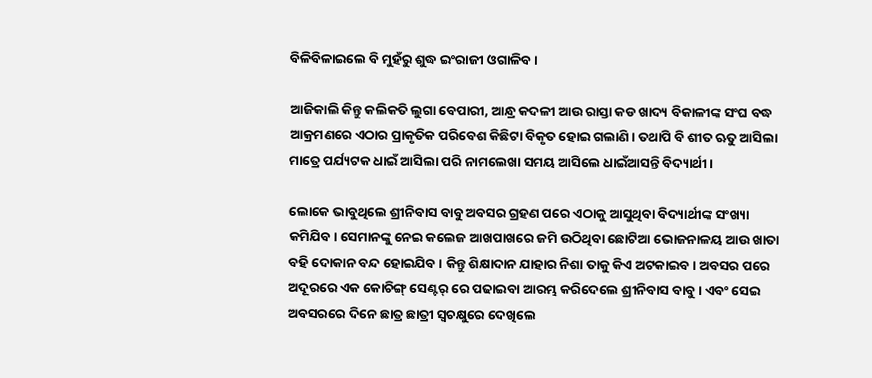ବିଳିବିଳାଇଲେ ବି ମୁହଁରୁ ଶୁଦ୍ଧ ଇଂରାଜୀ ଓଗାଳିବ।

ଆଜିକାଲି କିନ୍ତୁ କଲିକତି ଲୁଗା ବେପାରୀ, ଆନ୍ଧ୍ର କଦଳୀ ଆଉ ରାସ୍ତା କଡ ଖାଦ୍ୟ ବିକାଳୀଙ୍କ ସଂଘ ବଦ୍ଧ ଆକ୍ରମଣରେ ଏଠାର ପ୍ରାକୃତିକ ପରିବେଶ କିଛିଟା ବିକୃତ ହୋଇ ଗଲାଣି। ତଥାପି ବି ଶୀତ ଋତୁ ଆସିଲା ମାତ୍ରେ ପର୍ଯ୍ୟଟକ ଧାଇଁ ଆସିଲା ପରି ନାମଲେଖା ସମୟ ଆସିଲେ ଧାଇଁଆସନ୍ତି ବିଦ୍ୟାର୍ଥୀ।

ଲୋକେ ଭାବୁଥିଲେ ଶ୍ରୀନିବାସ ବାବୁ ଅବସର ଗ୍ରହଣ ପରେ ଏଠାକୁ ଆସୁଥିବା ବିଦ୍ୟାର୍ଥୀଙ୍କ ସଂଖ୍ୟା କମିଯିବ। ସେମାନଙ୍କୁ ନେଇ କଲେଜ ଆଖପାଖରେ ଜମି ଉଠିଥିବା ଛୋଟିଆ ଭୋଜନାଳୟ ଆଉ ଖାତା ବହି ଦୋକାନ ବନ୍ଦ ହୋଇଯିବ। କିନ୍ତୁ ଶିକ୍ଷାଦାନ ଯାହାର ନିଶା ତାକୁ କିଏ ଅଟକାଇବ। ଅବସର ପରେ ଅଦୂରରେ ଏକ କୋଚିଙ୍ଗ୍ ସେଣ୍ଟର୍ ରେ ପଢାଇବା ଆରମ୍ଭ କରିଦେଲେ ଶ୍ରୀନିବାସ ବାବୁ। ଏବଂ ସେଇ ଅବସରରେ ଦିନେ ଛାତ୍ର ଛାତ୍ରୀ ସ୍ଵଚକ୍ଷୁରେ ଦେଖିଲେ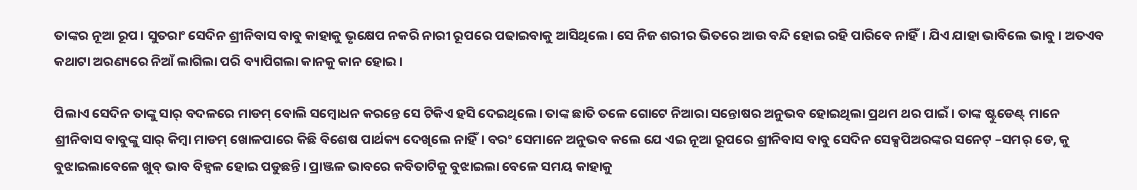ତାଙ୍କର ନୂଆ ରୂପ। ସୁତରାଂ ସେଦିନ ଶ୍ରୀନିବାସ ବାବୁ କାହାକୁ ଭୃକ୍ଷେପ ନକରି ନାରୀ ରୂପରେ ପଢାଇବାକୁ ଆସିଥିଲେ। ସେ ନିଜ ଶରୀର ଭିତରେ ଆଉ ବନ୍ଦି ହୋଇ ରହି ପାରିବେ ନାହିଁ। ଯିଏ ଯାହା ଭାବିଲେ ଭାବୁ। ଅତଏବ କଥାଟା ଅରଣ୍ୟରେ ନିଆଁ ଲାଗିଲା ପରି ବ୍ୟାପିଗଲା କାନକୁ କାନ ହୋଇ।

ପିଲାଏ ସେଦିନ ତାଙ୍କୁ ସାର୍ ବଦଳରେ ମାଡମ୍ ବୋଲି ସମ୍ବୋଧନ କରନ୍ତେ ସେ ଟିକିଏ ହସି ଦେଇଥିଲେ। ତାଙ୍କ ଛାତି ତଳେ ଗୋଟେ ନିଆରା ସନ୍ତୋଷର ଅନୁଭବ ହୋଇଥିଲା ପ୍ରଥମ ଥର ପାଇଁ । ତାଙ୍କ ଷ୍ଟୁଡେଣ୍ଟ୍ ମାନେ ଶ୍ରୀନିବାସ ବାବୁଙ୍କୁ ସାର୍ କିମ୍ବା ମାଡମ୍ ଖୋଳପାରେ କିଛି ବିଶେଷ ପାର୍ଥକ୍ୟ ଦେଖିଲେ ନାହିଁ। ବରଂ ସେମାନେ ଅନୁଭବ କଲେ ଯେ ଏଇ ନୂଆ ରୂପରେ ଶ୍ରୀନିବାସ ବାବୁ ସେଦିନ ସେକ୍ସପିଅରଙ୍କର ସନେଟ୍ –ସମର୍ ଡେ, କୁ ବୁଝାଇଲାବେଳେ ଖୁବ୍ ଭାବ ବିହ୍ଵଳ ହୋଇ ପଡୁଛନ୍ତି। ପ୍ରାଞ୍ଜଳ ଭାବରେ କବିତାଟିକୁ ବୁଝାଇଲା ବେଳେ ସମୟ କାହାକୁ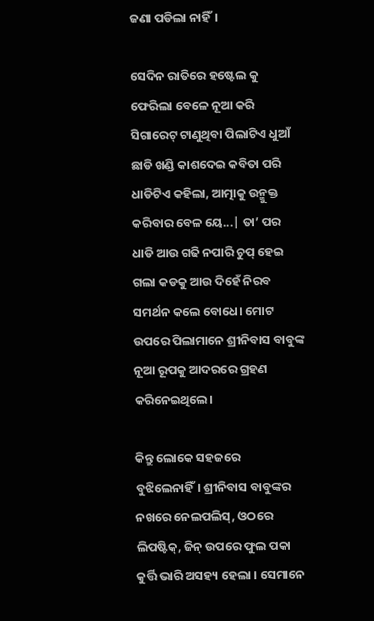ଜଣା ପଡିଲା ନାହିଁ।

ସେଦିନ ରାତିରେ ହଷ୍ଟେଲ କୁ ଫେରିଲା ବେଳେ ନୂଆ କରି ସିଗାରେଟ୍ ଟାଣୁଥିବା ପିଲାଟିଏ ଧୁଆଁ ଛାଡି ଖଣ୍ଡି କାଶଦେଇ କବିତା ପରି ଧାଡିଟିଏ କହିଲା, ଆତ୍ମାକୁ ଉନ୍ମୁକ୍ତ କରିବାର ବେଳ ୟେ...| ତା’ ପର ଧାଡି ଆଉ ଗଢି ନପାରି ଚୁପ୍ ହେଇ ଗଲା କଡକୁ ଆଉ ଦିହେଁ ନିରବ ସମର୍ଥନ କଲେ ବୋଧେ। ମୋଟ ଉପରେ ପିଲାମାନେ ଶ୍ରୀନିବାସ ବାବୁଙ୍କ ନୂଆ ରୂପକୁ ଆଦରରେ ଗ୍ରହଣ କରିନେଇଥିଲେ।

କିନ୍ତୁ ଲୋକେ ସହଜରେ ବୁଝିଲେନାହିଁ। ଶ୍ରୀନିବାସ ବାବୁଙ୍କର ନଖରେ ନେଲପଲିସ୍, ଓଠରେ ଲିପଷ୍ଟିକ୍, ଜିନ୍ ଉପରେ ଫୁଲ ପକା କୁର୍ତ୍ତି ଭାରି ଅସହ୍ୟ ହେଲା । ସେମାନେ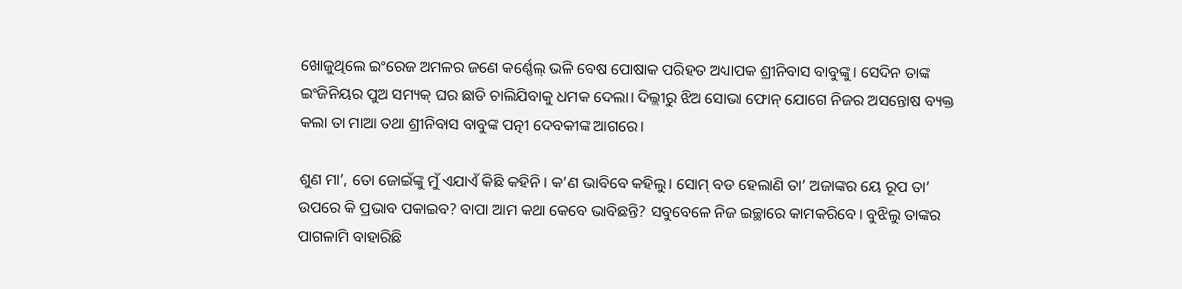ଖୋଜୁଥିଲେ ଇଂରେଜ ଅମଳର ଜଣେ କର୍ଣ୍ଣେଲ୍ ଭଳି ବେଷ ପୋଷାକ ପରିହତ ଅଧ୍ୟାପକ ଶ୍ରୀନିବାସ ବାବୁଙ୍କୁ। ସେଦିନ ତାଙ୍କ ଇଂଜିନିୟର ପୁଅ ସମ୍ୟକ୍ ଘର ଛାଡି ଚାଲିଯିବାକୁ ଧମକ ଦେଲା। ଦିଲ୍ଲୀରୁ ଝିଅ ସୋଭା ଫୋନ୍ ଯୋଗେ ନିଜର ଅସନ୍ତୋଷ ବ୍ୟକ୍ତ କଲା ତା ମାଆ ତଥା ଶ୍ରୀନିବାସ ବାବୁଙ୍କ ପତ୍ନୀ ଦେବକୀଙ୍କ ଆଗରେ।

ଶୁଣ ମା’, ତୋ ଜୋଇଁଙ୍କୁ ମୁଁ ଏଯାଏଁ କିଛି କହିନି। କ’ଣ ଭାବିବେ କହିଲୁ। ସୋମ୍ ବଡ ହେଲାଣି ତା’ ଅଜାଙ୍କର ୟେ ରୂପ ତା’ ଉପରେ କି ପ୍ରଭାବ ପକାଇବ? ବାପା ଆମ କଥା କେବେ ଭାବିଛନ୍ତି? ସବୁବେଳେ ନିଜ ଇଚ୍ଛାରେ କାମକରିବେ। ବୁଝିଲୁ ତାଙ୍କର ପାଗଳାମି ବାହାରିଛି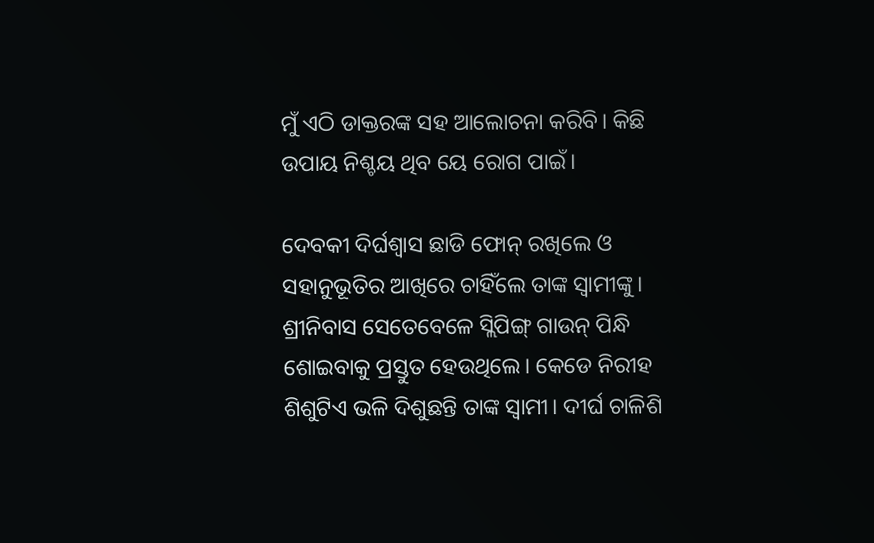ମୁଁ ଏଠି ଡାକ୍ତରଙ୍କ ସହ ଆଲୋଚନା କରିବି। କିଛି ଉପାୟ ନିଶ୍ଚୟ ଥିବ ୟେ ରୋଗ ପାଇଁ।

ଦେବକୀ ଦିର୍ଘଶ୍ବାସ ଛାଡି ଫୋନ୍ ରଖିଲେ ଓ ସହାନୁଭୂତିର ଆଖିରେ ଚାହିଁଲେ ତାଙ୍କ ସ୍ଵାମୀଙ୍କୁ। ଶ୍ରୀନିବାସ ସେତେବେଳେ ସ୍ଲିପିଙ୍ଗ୍ ଗାଉନ୍ ପିନ୍ଧି ଶୋଇବାକୁ ପ୍ରସ୍ତୁତ ହେଉଥିଲେ। କେଡେ ନିରୀହ ଶିଶୁଟିଏ ଭଳି ଦିଶୁଛନ୍ତି ତାଙ୍କ ସ୍ଵାମୀ। ଦୀର୍ଘ ଚାଳିଶି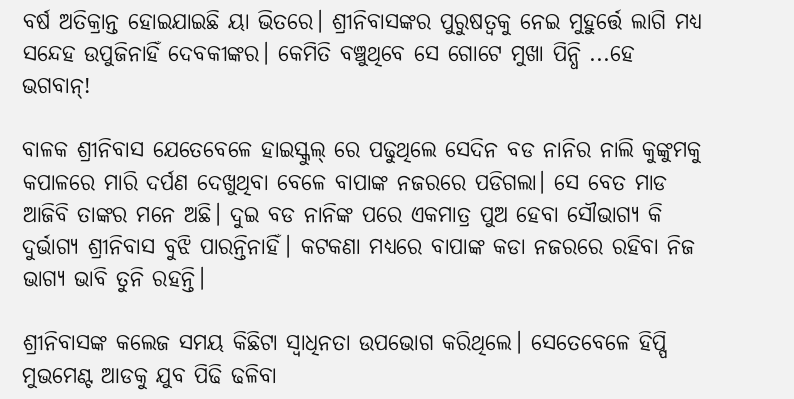ବର୍ଷ ଅତିକ୍ରାନ୍ତ ହୋଇଯାଇଛି ୟା ଭିତରେ। ଶ୍ରୀନିବାସଙ୍କର ପୁରୁଷତ୍ବକୁ ନେଇ ମୁହୁର୍ତ୍ତେ ଲାଗି ମଧ୍ୟ ସନ୍ଦେହ ଉପୁଜିନାହିଁ ଦେବକୀଙ୍କର। କେମିତି ବଞ୍ଚୁଥିବେ ସେ ଗୋଟେ ମୁଖା ପିନ୍ଧି ...ହେ ଭଗବାନ୍!

ବାଳକ ଶ୍ରୀନିବାସ ଯେତେବେଳେ ହାଇସ୍କୁଲ୍ ରେ ପଢୁଥିଲେ ସେଦିନ ବଡ ନାନିର ନାଲି କୁଙ୍କୁମକୁ କପାଳରେ ମାରି ଦର୍ପଣ ଦେଖୁଥିବା ବେଳେ ବାପାଙ୍କ ନଜରରେ ପଡିଗଲା। ସେ ବେତ ମାଡ ଆଜିବି ତାଙ୍କର ମନେ ଅଛି। ଦୁଇ ବଡ ନାନିଙ୍କ ପରେ ଏକମାତ୍ର ପୁଅ ହେବା ସୌଭାଗ୍ୟ କି ଦୁର୍ଭାଗ୍ୟ ଶ୍ରୀନିବାସ ବୁଝି ପାରନ୍ତିନାହିଁ। କଟକଣା ମଧ୍ୟରେ ବାପାଙ୍କ କଡା ନଜରରେ ରହିବା ନିଜ ଭାଗ୍ୟ ଭାବି ତୁନି ରହନ୍ତି।

ଶ୍ରୀନିବାସଙ୍କ କଲେଜ ସମୟ କିଛିଟା ସ୍ଵାଧିନତା ଉପଭୋଗ କରିଥିଲେ। ସେତେବେଳେ ହିପ୍ପି ମୁଭମେଣ୍ଟ ଆଡକୁ ଯୁବ ପିଢି ଢଳିବା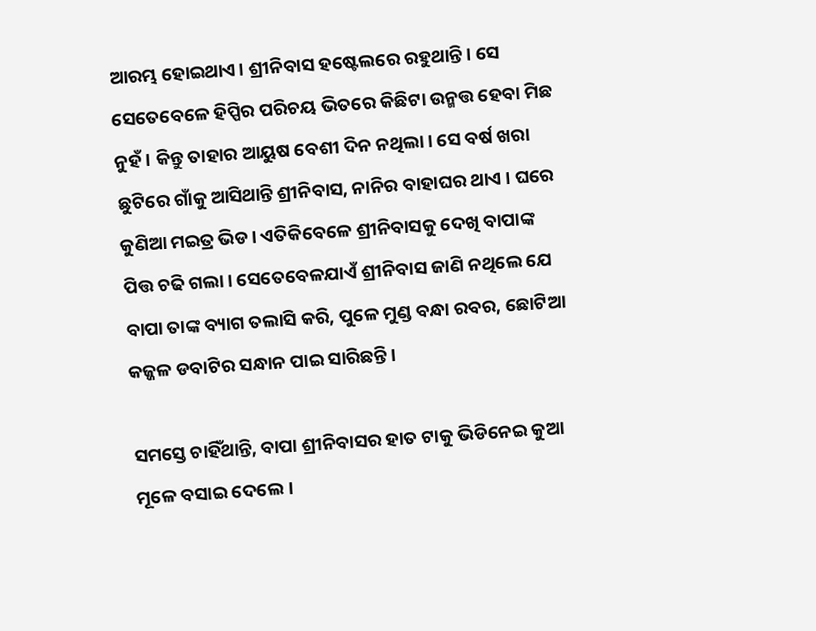ଆରମ୍ଭ ହୋଇଥାଏ। ଶ୍ରୀନିବାସ ହଷ୍ଟେଲରେ ରହୁଥାନ୍ତି। ସେ ସେତେବେଳେ ହିପ୍ପିର ପରିଚୟ ଭିତରେ କିଛିଟା ଉନ୍ମତ୍ତ ହେବା ମିଛ ନୁହଁ। କିନ୍ତୁ ତାହାର ଆୟୁଷ ବେଶୀ ଦିନ ନଥିଲା। ସେ ବର୍ଷ ଖରା ଛୁଟିରେ ଗାଁକୁ ଆସିଥାନ୍ତି ଶ୍ରୀନିବାସ, ନାନିର ବାହାଘର ଥାଏ । ଘରେ କୁଣିଆ ମଇତ୍ର ଭିଡ। ଏତିକିବେଳେ ଶ୍ରୀନିବାସକୁ ଦେଖି ବାପାଙ୍କ ପିତ୍ତ ଚଢି ଗଲା। ସେତେବେଳଯାଏଁ ଶ୍ରୀନିବାସ ଜାଣି ନଥିଲେ ଯେ ବାପା ତାଙ୍କ ବ୍ୟାଗ ତଲାସି କରି, ପୁଳେ ମୁଣ୍ଡ ବନ୍ଧା ରବର, ଛୋଟିଆ କଜ୍ଜଳ ଡବାଟିର ସନ୍ଧାନ ପାଇ ସାରିଛନ୍ତି।

ସମସ୍ତେ ଚାହିଁଥାନ୍ତି, ବାପା ଶ୍ରୀନିବାସର ହାତ ଟାକୁ ଭିଡିନେଇ କୁଆ ମୂଳେ ବସାଇ ଦେଲେ।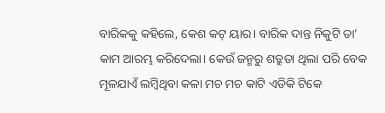ବାରିକକୁ କହିଲେ, କେଶ କଟ୍ ୟାର। ବାରିକ ଦାନ୍ତ ନିକୁଟି ତା’ କାମ ଆରମ୍ଭ କରିଦେଲା। କେଉଁ ଜନ୍ମରୁ ଶତ୍ରୁତା ଥିଲା ପରି ବେକ ମୂଳଯାଏଁ ଲମ୍ବିଥିବା କଳା ମଚ ମଚ କାଟି ଏଡିକି ଟିକେ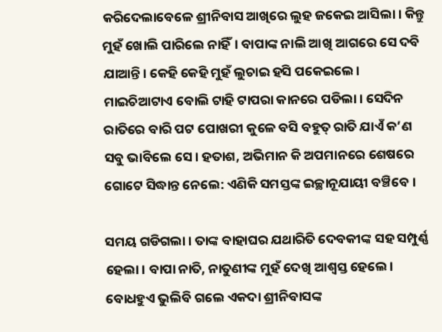କରିଦେଲାବେଳେ ଶ୍ରୀନିବାସ ଆଖିରେ ଲୁହ ଜକେଇ ଆସିଲା। କିନ୍ତୁ ମୁହଁ ଖୋଲି ପାରିଲେ ନାହିଁ। ବାପାଙ୍କ ନାଲି ଆଖି ଆଗରେ ସେ ଦବି ଯାଆନ୍ତି। କେହି କେହି ମୁହଁ ଲୁଚାଇ ହସି ପକେଇଲେ। ମାଇଚିଆଟାଏ ବୋଲି ଟାହି ଟାପରା କାନରେ ପଡିଲା। ସେଦିନ ରାତିରେ ବାରି ପଟ ପୋଖରୀ କୁଳେ ବସି ବହୁତ୍ ରାତି ଯାଏଁ କ’ଣ ସବୁ ଭାବିଲେ ସେ। ହତାଶ, ଅଭିମାନ କି ଅପମାନରେ ଶେଷରେ ଗୋଟେ ସିଦ୍ଧାନ୍ତ ନେଲେ: ଏଣିକି ସମସ୍ତଙ୍କ ଇଚ୍ଛାନୂଯାୟୀ ବଞ୍ଚିବେ।

ସମୟ ଗଡିଗଲା। ତାଙ୍କ ବାହାଘର ଯଥାରିତି ଦେବକୀଙ୍କ ସହ ସମ୍ପୁର୍ଣ୍ଣ ହେଲା। ବାପା ନାତି, ନାତୁଣୀଙ୍କ ମୁହଁ ଦେଖି ଆଶ୍ଵସ୍ତ ହେଲେ। ବୋଧହୁଏ ଭୁଲିବି ଗଲେ ଏକଦା ଶ୍ରୀନିବାସଙ୍କ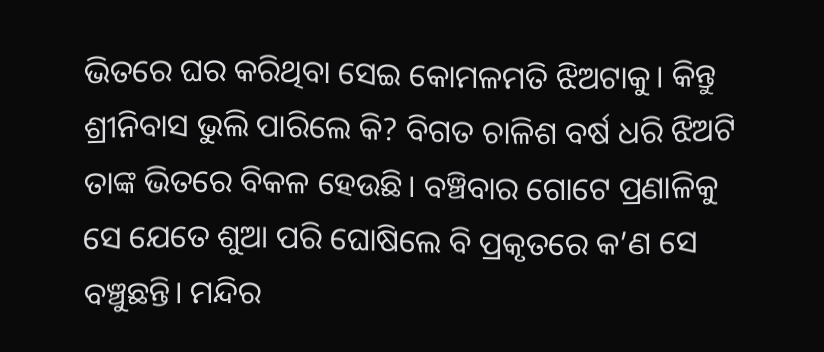ଭିତରେ ଘର କରିଥିବା ସେଇ କୋମଳମତି ଝିଅଟାକୁ। କିନ୍ତୁ ଶ୍ରୀନିବାସ ଭୁଲି ପାରିଲେ କି? ବିଗତ ଚାଳିଶ ବର୍ଷ ଧରି ଝିଅଟି ତାଙ୍କ ଭିତରେ ବିକଳ ହେଉଛି। ବଞ୍ଚିବାର ଗୋଟେ ପ୍ରଣାଳିକୁ ସେ ଯେତେ ଶୁଆ ପରି ଘୋଷିଲେ ବି ପ୍ରକୃତରେ କ’ଣ ସେ ବଞ୍ଚୁଛନ୍ତି। ମନ୍ଦିର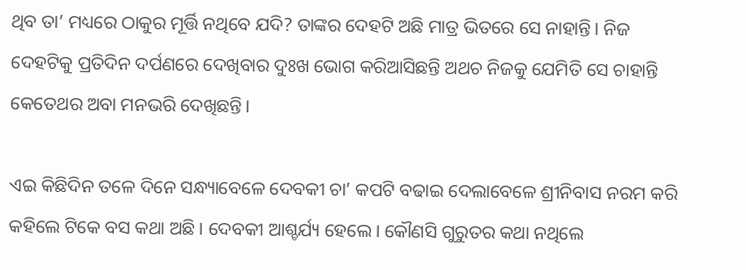ଥିବ ତା’ ମଧ୍ୟରେ ଠାକୁର ମୂର୍ତ୍ତି ନଥିବେ ଯଦି? ତାଙ୍କର ଦେହଟି ଅଛି ମାତ୍ର ଭିତରେ ସେ ନାହାନ୍ତି। ନିଜ ଦେହଟିକୁ ପ୍ରତିଦିନ ଦର୍ପଣରେ ଦେଖିବାର ଦୁଃଖ ଭୋଗ କରିଆସିଛନ୍ତି ଅଥଚ ନିଜକୁ ଯେମିତି ସେ ଚାହାନ୍ତି କେତେଥର ଅବା ମନଭରି ଦେଖିଛନ୍ତି।

ଏଇ କିଛିଦିନ ତଳେ ଦିନେ ସନ୍ଧ୍ୟାବେଳେ ଦେବକୀ ଚା’ କପଟି ବଢାଇ ଦେଲାବେଳେ ଶ୍ରୀନିବାସ ନରମ କରି କହିଲେ ଟିକେ ବସ କଥା ଅଛି। ଦେବକୀ ଆଶ୍ଚର୍ଯ୍ୟ ହେଲେ। କୌଣସି ଗୁରୁତର କଥା ନଥିଲେ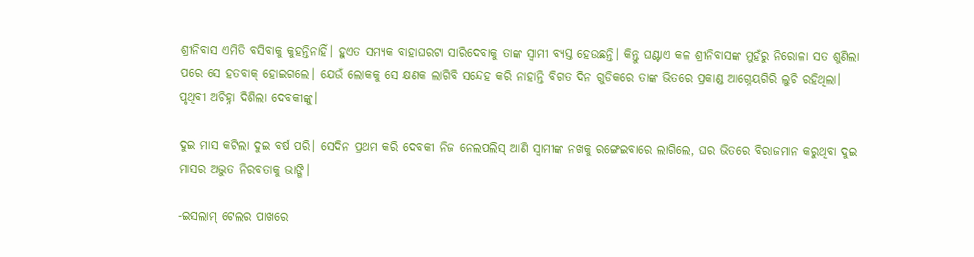ଶ୍ରୀନିବାସ ଏମିତି ବସିବାକୁ କୁହନ୍ତିନାହିଁ। ହୁଏତ ସମ୍ୟକ ବାହାଘରଟା ସାରିଦେବାକୁ ତାଙ୍କ ସ୍ଵାମୀ ବ୍ୟସ୍ତ ହେଉଛନ୍ତି। କିନ୍ତୁ ଘଣ୍ଟାଏ କଳ ଶ୍ରୀନିବାସଙ୍କ ମୁହଁରୁ ନିରୋଳା ସତ ଶୁଣିଲା ପରେ ସେ ହତବାକ୍ ହୋଇଗଲେ। ଯେଉଁ ଲୋକକୁ ସେ କ୍ଷଣକ ଲାଗିବି ସନ୍ଦେହ କରି ନାହାନ୍ତି ବିଗତ ଦିନ ଗୁଡିକରେ ତାଙ୍କ ଭିତରେ ପ୍ରକାଣ୍ଡ ଆଗ୍ନେୟଗିରି ଲୁଚି ରହିଥିଲା। ପୃଥିବୀ ଅଚିହ୍ନା ଦିଶିଲା ଦେବକୀଙ୍କୁ।

ଦୁଇ ମାସ କଟିଲା ଦୁଇ ବର୍ଷ ପରି। ସେଦିନ ପ୍ରଥମ କରି ଦେବକୀ ନିଜ ନେଲପଲିସ୍ ଆଣି ସ୍ବାମୀଙ୍କ ନଖକୁ ରଙ୍ଗେଇବାରେ ଲାଗିଲେ, ଘର ଭିତରେ ବିରାଜମାନ କରୁଥିବା ଦୁଇ ମାସର ଅଦ୍ଭୁତ ନିରବତାକୁ ଭାଙ୍ଗି।

-ଇସଲାମ୍ ଟେଲର ପାଖରେ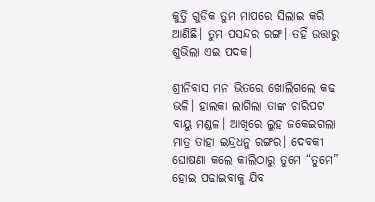କୁର୍ତ୍ତି ଗୁଡିକ ତୁମ ମାପରେ ସିଲାଇ କରି ଆଣିଛି। ତୁମ ପସନ୍ଦର ରଙ୍ଗ। ତହିଁ ଉତ୍ତାରୁ ଶୁଭିଲା ଏଇ ପଦକ।

ଶ୍ରୀନିବାସ ମନ ଭିତରେ ଖୋଲିଗଲେ କଢ ଭଳି। ହାଲକା ଲାଗିଲା ତାଙ୍କ ଚାରିପଟ ବାୟୁ ମଣ୍ଡଳ। ଆଖିରେ ଲୁହ ଜକେଇଗଲା ମାତ୍ର ତାହା ଇନ୍ଦ୍ରଧନୁ ରଙ୍ଗର। ଦେବକୀ ଘୋଷଣା କଲେ କାଲିଠାରୁ ତୁମେ “ତୁମେ” ହୋଇ ପଢାଇବାକୁ ଯିବ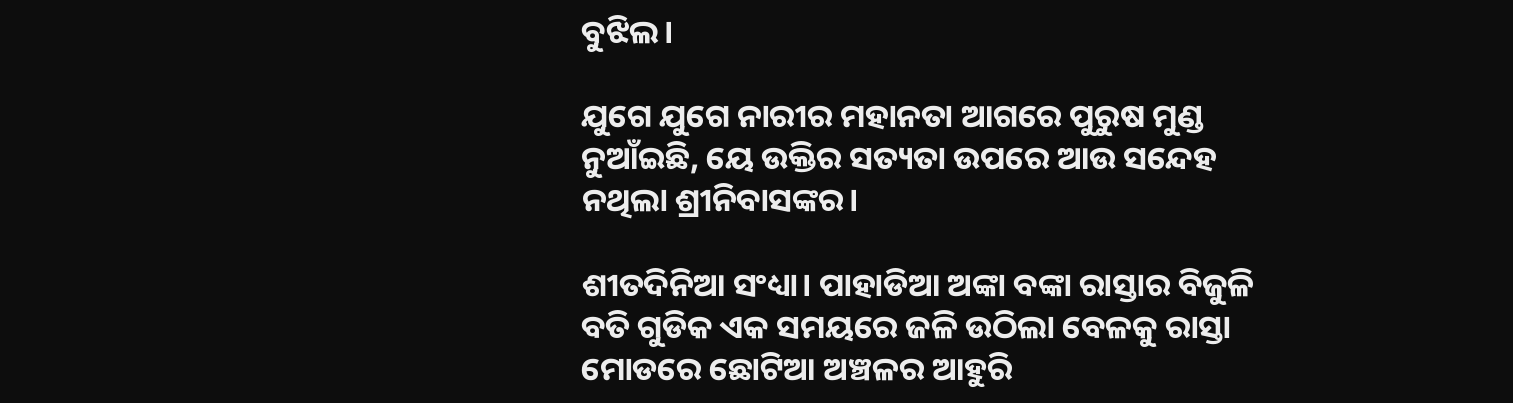ବୁଝିଲ।

ଯୁଗେ ଯୁଗେ ନାରୀର ମହାନତା ଆଗରେ ପୁରୁଷ ମୁଣ୍ଡ ନୁଆଁଇଛି, ୟେ ଉକ୍ତିର ସତ୍ୟତା ଉପରେ ଆଉ ସନ୍ଦେହ ନଥିଲା ଶ୍ରୀନିବାସଙ୍କର।

ଶୀତଦିନିଆ ସଂଧ୍ୟା। ପାହାଡିଆ ଅଙ୍କା ବଙ୍କା ରାସ୍ତାର ବିଜୁଳି ବତି ଗୁଡିକ ଏକ ସମୟରେ ଜଳି ଉଠିଲା ବେଳକୁ ରାସ୍ତା ମୋଡରେ ଛୋଟିଆ ଅଞ୍ଚଳର ଆହୁରି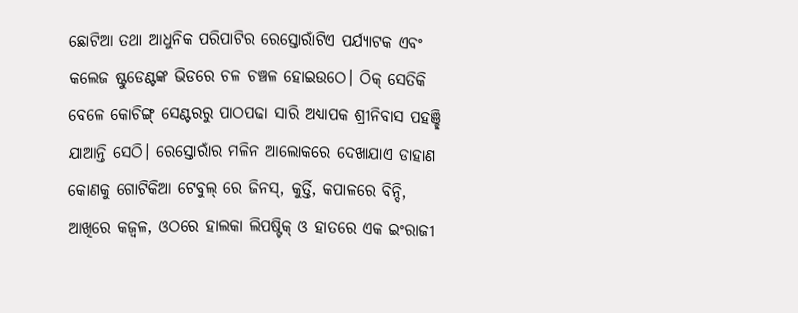ଛୋଟିଆ ତଥା ଆଧୁନିକ ପରିପାଟିର ରେସ୍ତୋରାଁଟିଏ ପର୍ଯ୍ୟାଟକ ଏବଂ କଲେଜ ଷ୍ଟୁଡେଣ୍ଟଙ୍କ ଭିଡରେ ଚଳ ଚଞ୍ଚଳ ହୋଇଉଠେ। ଠିକ୍ ସେତିକି ବେଳେ କୋଚିଙ୍ଗ୍ ସେଣ୍ଟରରୁ ପାଠପଢା ସାରି ଅଧ୍ୟାପକ ଶ୍ରୀନିବାସ ପହଞ୍ଛି ଯାଆନ୍ତି ସେଠି। ରେସ୍ତୋରାଁର ମଳିନ ଆଲୋକରେ ଦେଖାଯାଏ ଡାହାଣ କୋଣକୁ ଗୋଟିକିଆ ଟେବୁଲ୍ ରେ ଜିନସ୍, କୁର୍ତ୍ତି, କପାଳରେ ବିନ୍ଦି, ଆଖିରେ କଜ୍ବଳ, ଓଠରେ ହାଲକା ଲିପଷ୍ଟିକ୍ ଓ ହାତରେ ଏକ ଇଂରାଜୀ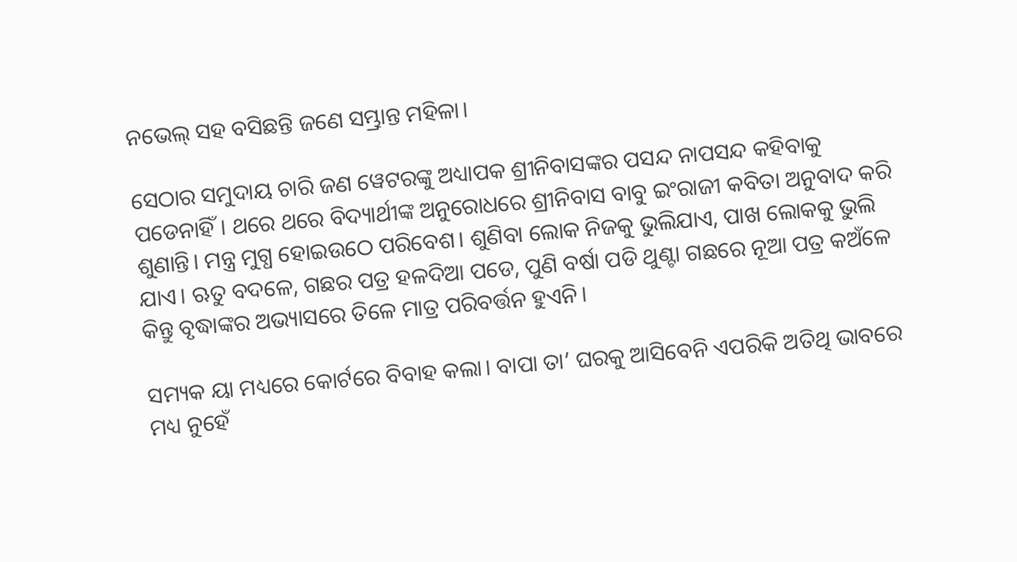ନଭେଲ୍ ସହ ବସିଛନ୍ତି ଜଣେ ସମ୍ଭ୍ରାନ୍ତ ମହିଳା।

ସେଠାର ସମୁଦାୟ ଚାରି ଜଣ ୱେଟରଙ୍କୁ ଅଧ୍ୟାପକ ଶ୍ରୀନିବାସଙ୍କର ପସନ୍ଦ ନାପସନ୍ଦ କହିବାକୁ ପଡେନାହିଁ। ଥରେ ଥରେ ବିଦ୍ୟାର୍ଥୀଙ୍କ ଅନୁରୋଧରେ ଶ୍ରୀନିବାସ ବାବୁ ଇଂରାଜୀ କବିତା ଅନୁବାଦ କରି ଶୁଣାନ୍ତି। ମନ୍ତ୍ର ମୁଗ୍ଧ ହୋଇଉଠେ ପରିବେଶ। ଶୁଣିବା ଲୋକ ନିଜକୁ ଭୁଲିଯାଏ, ପାଖ ଲୋକକୁ ଭୁଲି ଯାଏ। ଋତୁ ବଦଳେ, ଗଛର ପତ୍ର ହଳଦିଆ ପଡେ, ପୁଣି ବର୍ଷା ପଡି ଥୁଣ୍ଟା ଗଛରେ ନୂଆ ପତ୍ର କଅଁଳେ କିନ୍ତୁ ବୃଦ୍ଧାଙ୍କର ଅଭ୍ୟାସରେ ତିଳେ ମାତ୍ର ପରିବର୍ତ୍ତନ ହୁଏନି।

ସମ୍ୟକ ୟା ମଧ୍ୟରେ କୋର୍ଟରେ ବିବାହ କଲା। ବାପା ତା’ ଘରକୁ ଆସିବେନି ଏପରିକି ଅତିଥି ଭାବରେ ମଧ୍ୟ ନୁହେଁ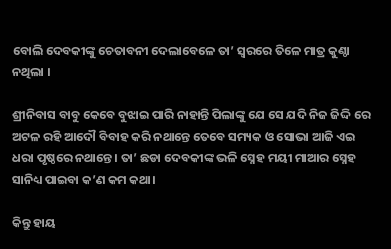ବୋଲି ଦେବକୀଙ୍କୁ ଚେତାବନୀ ଦେଲାବେଳେ ତା’ ସ୍ଵରରେ ତିଳେ ମାତ୍ର କୁଣ୍ଠା ନଥିଲା ।

ଶ୍ରୀନିବାସ ବାବୁ କେବେ ବୁଝାଇ ପାରି ନାହାନ୍ତି ପିଲାଙ୍କୁ ଯେ ସେ ଯଦି ନିଜ ଜିଦ୍ଦି ରେ ଅଟଳ ରହି ଆଦୌ ବିବାହ କରି ନଥାନ୍ତେ ତେବେ ସମ୍ୟକ ଓ ସୋଭା ଆଜି ଏଇ ଧରା ପୃଷ୍ଠରେ ନଥାନ୍ତେ। ତା’ ଛଡା ଦେବକୀଙ୍କ ଭଳି ସ୍ନେହ ମୟୀ ମାଆର ସ୍ନେହ ସାନିଧ୍ୟ ପାଇବା କ’ଣ କମ କଥା।

କିନ୍ତୁ ହାୟ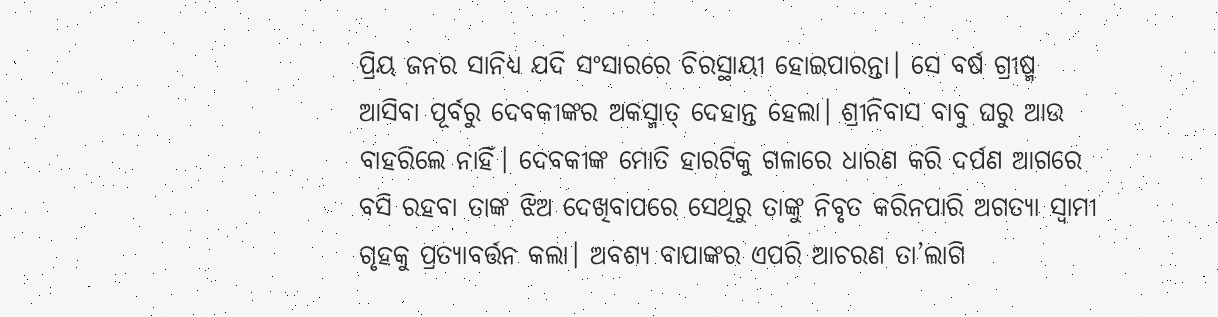ପ୍ରିୟ ଜନର ସାନିଧ୍ୟ ଯଦି ସଂସାରରେ ଚିରସ୍ଥାୟୀ ହୋଇପାରନ୍ତା। ସେ ବର୍ଷ ଗ୍ରୀଷ୍ମ ଆସିବା ପୂର୍ବରୁ ଦେବକୀଙ୍କର ଅକସ୍ମାତ୍ ଦେହାନ୍ତ ହେଲା। ଶ୍ରୀନିବାସ ବାବୁ ଘରୁ ଆଉ ବାହରିଲେ ନାହିଁ। ଦେବକୀଙ୍କ ମୋତି ହାରଟିକୁ ଗଳାରେ ଧାରଣ କରି ଦର୍ପଣ ଆଗରେ ବସି ରହବା ତାଙ୍କ ଝିଅ ଦେଖିବାପରେ ସେଥିରୁ ତାଙ୍କୁ ନିବୃତ କରିନପାରି ଅଗତ୍ୟା ସ୍ଵାମୀ ଗୃହକୁ ପ୍ରତ୍ୟାବର୍ତ୍ତନ କଲା। ଅବଶ୍ୟ ବାପାଙ୍କର ଏପରି ଆଚରଣ ତା’ଲାଗି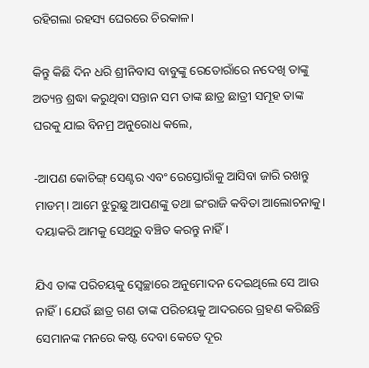ରହିଗଲା ରହସ୍ୟ ଘେରରେ ଚିରକାଳ।

କିନ୍ତୁ କିଛି ଦିନ ଧରି ଶ୍ରୀନିବାସ ବାବୁଙ୍କୁ ରେତୋରାଁରେ ନଦେଖି ତାଙ୍କୁ ଅତ୍ୟନ୍ତ ଶ୍ରଦ୍ଧା କରୁଥିବା ସନ୍ତାନ ସମ ତାଙ୍କ ଛାତ୍ର ଛାତ୍ରୀ ସମୂହ ତାଙ୍କ ଘରକୁ ଯାଇ ବିନମ୍ର ଅନୁରୋଧ କଲେ,

-ଆପଣ କୋଚିଙ୍ଗ୍ ସେଣ୍ଟର ଏବଂ ରେସ୍ତୋରାଁକୁ ଆସିବା ଜାରି ରଖନ୍ତୁ ମାଡମ୍। ଆମେ ଝୁରୁଛୁ ଆପଣଙ୍କୁ ତଥା ଇଂରାଜି କବିତା ଆଲୋଚନାକୁ। ଦୟାକରି ଆମକୁ ସେଥିରୁ ବଞ୍ଚିତ କରନ୍ତୁ ନାହିଁ।

ଯିଏ ତାଙ୍କ ପରିଚୟକୁ ସ୍ଵେଚ୍ଛାରେ ଅନୁମୋଦନ ଦେଇଥିଲେ ସେ ଆଉ ନାହିଁ। ଯେଉଁ ଛାତ୍ର ଗଣ ତାଙ୍କ ପରିଚୟକୁ ଆଦରରେ ଗ୍ରହଣ କରିଛନ୍ତି ସେମାନଙ୍କ ମନରେ କଷ୍ଟ ଦେବା କେତେ ଦୂର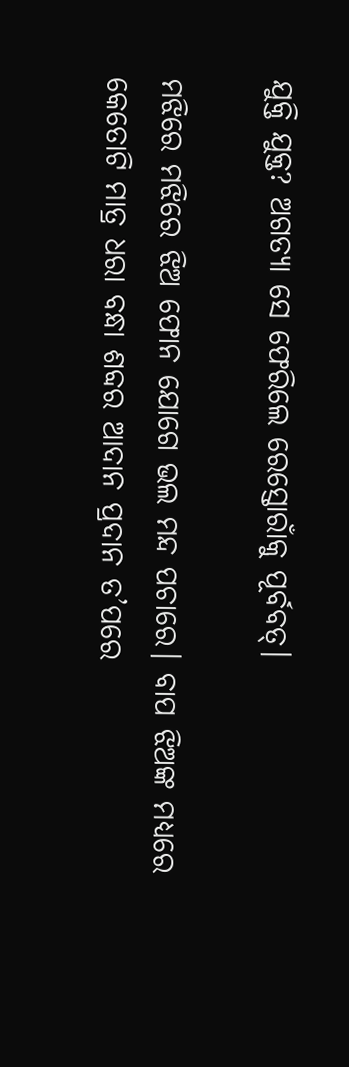ଯୁକ୍ତି ଯୁକ୍ତ? ଅଗତ୍ୟା ସେ ଫେରିଲେ ରେସ୍ତୋରାଁକୁ ପୂର୍ବବତ୍।

ମଝିରେ ମଝିରେ ଝିଅ ଫୋନ ଯୋଗେ ଭଲ ମନ୍ଦ ପଚାରେ। ବାପ ଝିଅଙ୍କ ମଧ୍ୟରେ କେତୋଟି ମାତ୍ର ଧରା ବନ୍ଧା ଶବ୍ଦର ଆଦାନ ପ୍ରଦାନ ତ’ପରେ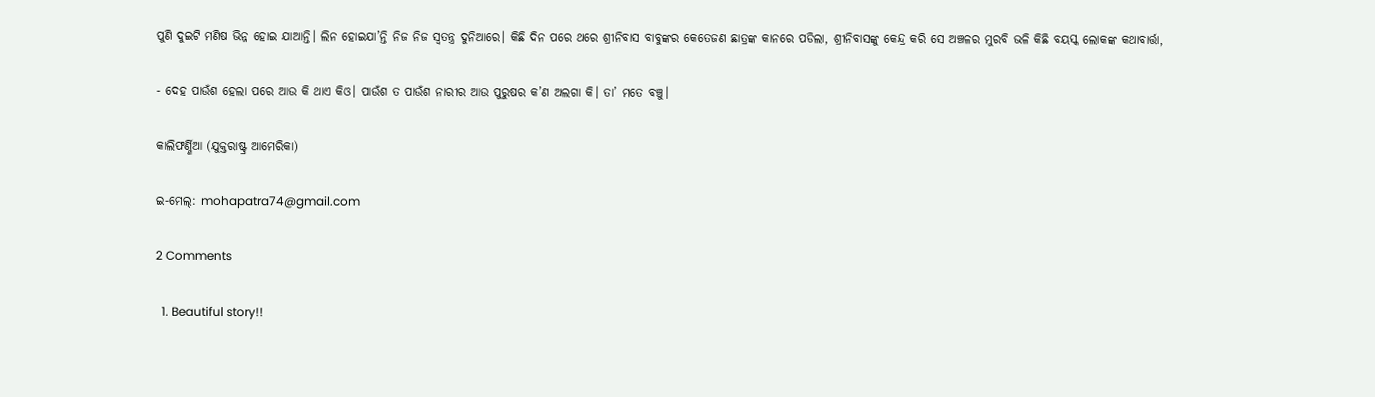ପୁଣି ଦୁଇଟି ମଣିଷ ଭିନ୍ନ ହୋଇ ଯାଆନ୍ତି। ଲିନ ହୋଇଯା’ନ୍ତି ନିଜ ନିଜ ସ୍ଵତନ୍ତ୍ର ଦୁନିଆରେ। କିଛି ଦିନ ପରେ ଥରେ ଶ୍ରୀନିବାସ ବାବୁଙ୍କର କେତେଜଣ ଛାତ୍ରଙ୍କ କାନରେ ପଡିଲା, ଶ୍ରୀନିବାସଙ୍କୁ କେନ୍ଦ୍ର କରି ସେ ଅଞ୍ଚଳର ମୁରବି ଭଳି କିଛି ବୟସ୍କ ଲୋକଙ୍କ କଥାବାର୍ତ୍ତା,

- ଦେହ ପାଉଁଶ ହେଲା ପରେ ଆଉ କି ଥାଏ କିଓ। ପାଉଁଶ ତ ପାଉଁଶ ନାରୀର ଆଉ ପୁରୁଷର କ’ଣ ଅଲଗା କି। ତା’ ମତେ ବଞ୍ଚୁ।

କାଲିଫର୍ଣ୍ଣିଆ (ଯୁକ୍ତରାଷ୍ଟ୍ର ଆମେରିକା)

ଇ-ମେଲ୍: mohapatra74@gmail.com

2 Comments

  1. Beautiful story!!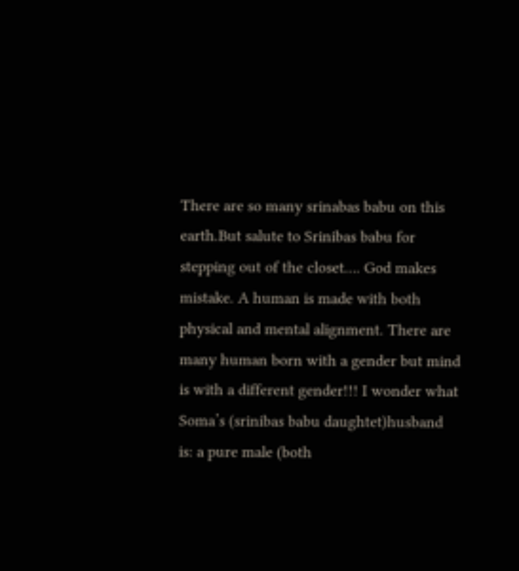There are so many srinabas babu on this earth.But salute to Srinibas babu for stepping out of the closet…. God makes mistake. A human is made with both physical and mental alignment. There are many human born with a gender but mind is with a different gender!!! I wonder what Soma’s (srinibas babu daughtet)husband is: a pure male (both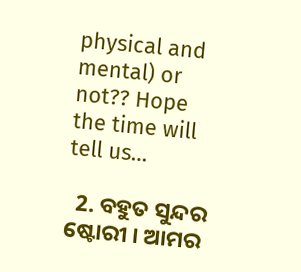physical and mental) or not?? Hope the time will tell us…

  2. ବହୁତ ସୁନ୍ଦର ଷ୍ଟୋରୀ । ଆମର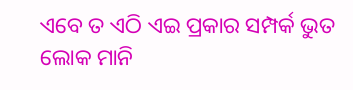ଏବେ ତ ଏଠି ଏଇ ପ୍ରକାର ସମ୍ପର୍କ ଭୁତ ଲୋକ ମାନି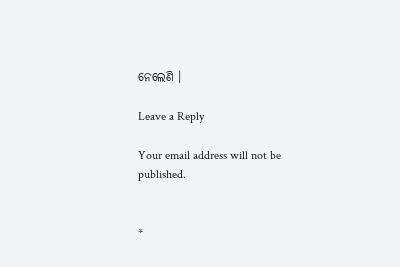ନେଲେଣି ।

Leave a Reply

Your email address will not be published.


*